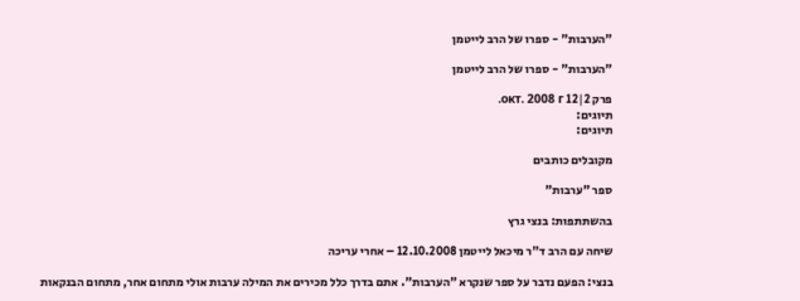"הערבות" - ספרו של הרב לייטמן

"הערבות" - ספרו של הרב לייטמן

פרק 2|12 окт. 2008 г.
תיוגים:
תיוגים:

מקובלים כותבים

ספר "ערבות"

בהשתתפות: בנצי גרץ

שיחה עם הרב ד"ר מיכאל לייטמן 12.10.2008 – אחרי עריכה

בנצי: הפעם נדבר על ספר שנקרא "הערבות". אתם בדרך כלל מכירים את המילה ערבות אולי מתחום אחר, מתחום הבנקאות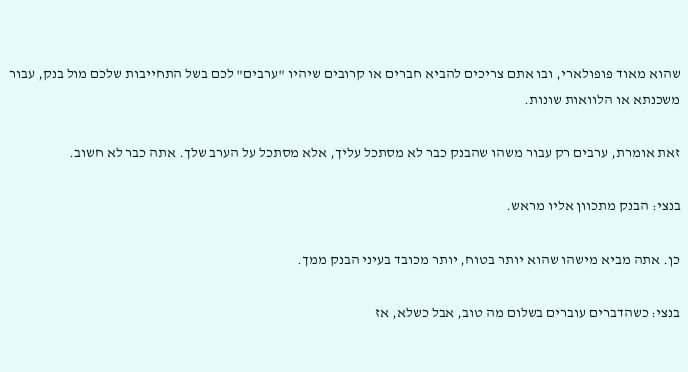שהוא מאוד פופולארי, ובו אתם צריכים להביא חברים או קרובים שיהיו "ערבים" לכם בשל התחייבות שלכם מול בנק, עבור משכנתא או הלוואות שונות.

זאת אומרת, ערבים רק עבור משהו שהבנק כבר לא מסתכל עליך, אלא מסתכל על הערב שלך. אתה כבר לא חשוב.

בנצי: הבנק מתכוון אליו מראש.

כן. אתה מביא מישהו שהוא יותר בטוח, יותר מכובד בעיני הבנק ממך.

בנצי: כשהדברים עוברים בשלום מה טוב, אבל כשלא, אז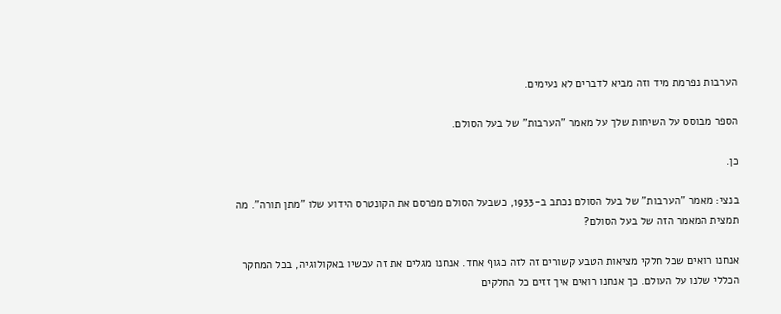הערבות נפרמת מיד וזה מביא לדברים לא נעימים.

הספר מבוסס על השיחות שלך על מאמר "הערבות" של בעל הסולם.

כן.

בנצי: מאמר "הערבות" של בעל הסולם נכתב ב-1933, כשבעל הסולם מפרסם את הקונטרס הידוע שלו "מתן תורה". מה תמצית המאמר הזה של בעל הסולם?

אנחנו רואים שכל חלקי מציאות הטבע קשורים זה לזה כגוף אחד. אנחנו מגלים את זה עכשיו באקולוגיה, בכל המחקר הכללי שלנו על העולם. כך אנחנו רואים איך זזים כל החלקים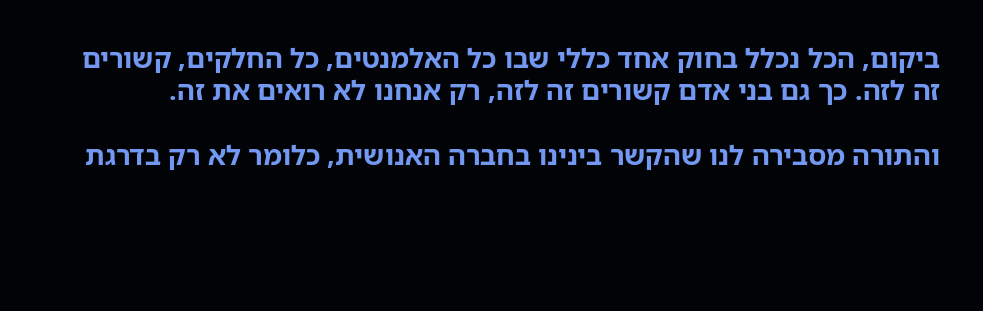ביקום, הכל נכלל בחוק אחד כללי שבו כל האלמנטים, כל החלקים, קשורים זה לזה. כך גם בני אדם קשורים זה לזה, רק אנחנו לא רואים את זה.

והתורה מסבירה לנו שהקשר בינינו בחברה האנושית, כלומר לא רק בדרגת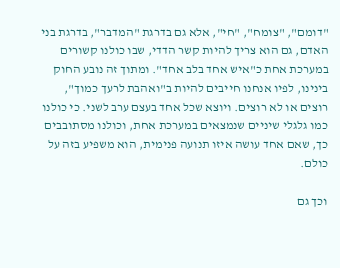"דומם", "צומח", "חי", אלא גם בדרגת "המדבר", בדרגת בני האדם, גם הוא צריך להיות קשר הדדי, שבו כולנו קשורים במערכת אחת כ"איש אחד בלב אחד". ומתוך זה נובע החוק בינינו, לפיו אנחנו חייבים להיות ב"ואהבת לרעך כמוך", רוצים או לא רוצים. ויוצא שכל אחד בעצם ערב לשני. כי כולנו כמו גלגלי שיניים שנמצאים במערכת אחת, וכולנו מסתובבים כך, שאם אחד עושה איזו תנועה פנימית, הוא משפיע בזה על כולם.

וכך גם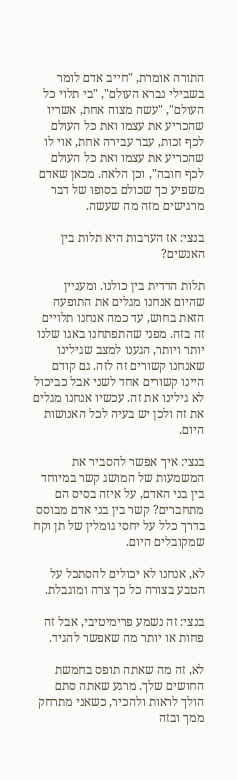התורה אומרת, "חייב אדם לומר בשבילי נברא העולם", "בי תלוי כל העולם", "עשה מצוה אחת, אשריו שהכריע את עצמו ואת כל העולם לכף זכות, עבר עבירה אחת, אוי לו שהכריע את עצמו ואת כל העולם לכף חובה", וכן הלאה. מכאן שאדם משפיע כך שכולם בסופו של דבר מרגישים מזה מה שעשה.

בנצי: אז הערבות היא תלות בין האנשים?

תלות הדדית בין כולנו. ומעניין שהיום אנחנו מגלים את התופעה הזאת בחוש, עד כמה אנחנו תלויים זה בזה. מפני שהתפתחנו באגו שלנו יותר ויותר, הגענו למצב שגילינו שאנחנו קשורים זה לזה. גם קודם היינו קשורים אחד לשני אבל כביכול לא גילינו את זה. עכשיו אנחנו מגלים את זה ולכן יש בעיה לכל האנושות היום.

בנצי: איך אפשר להסביר את המשמעות של המושג קשר במיוחד בין בני האדם, על איזה בסיס הם מתחברים? קשר בין בני אדם מבוסס בדרך כלל על יחסי גומלין של תן וקח שמקובלים היום.

לא, אנחנו לא יכולים להסתכל על הטבע בצורה כל כך צרה ומוגבלת.

בנצי: זה נשמע פרימיטיבי, אבל זה פחות או יותר מה שאפשר להגיד.

לא, זה מה שאתה תופס בחמשת החושים שלך. מרגע שאתה סתם הולך לראות ולהכיר, כשאני מתרחק ממך ובזה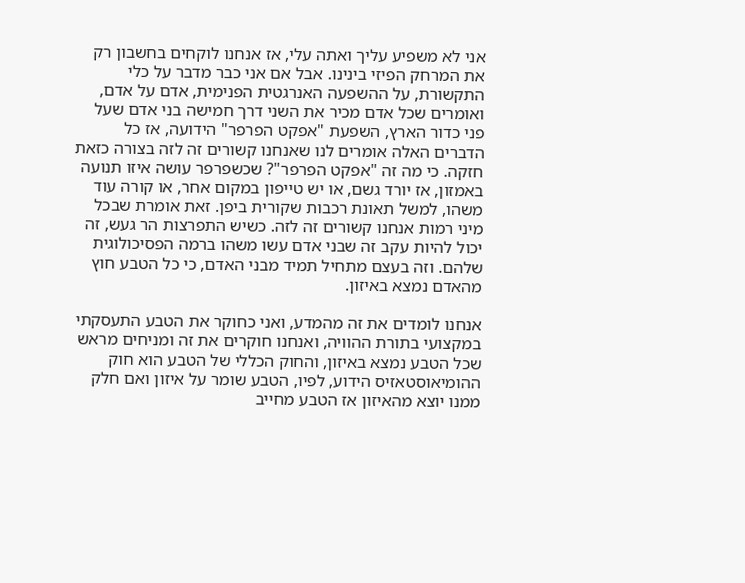אני לא משפיע עליך ואתה עלי, אז אנחנו לוקחים בחשבון רק את המרחק הפיזי בינינו. אבל אם אני כבר מדבר על כלי התקשורת, על ההשפעה האנרגטית הפנימית, אדם על אדם, ואומרים שכל אדם מכיר את השני דרך חמישה בני אדם שעל פני כדור הארץ, השפעת "אפקט הפרפר" הידועה, אז כל הדברים האלה אומרים לנו שאנחנו קשורים זה לזה בצורה כזאת חזקה. כי מה זה "אפקט הפרפר"? שכשפרפר עושה איזו תנועה באמזון, אז יורד גשם, או יש טייפון במקום אחר, או קורה עוד משהו, למשל תאונת רכבות שקורית ביפן. זאת אומרת שבכל מיני רמות אנחנו קשורים זה לזה. כשיש התפרצות הר געש, זה יכול להיות עקב זה שבני אדם עשו משהו ברמה הפסיכולוגית שלהם. וזה בעצם מתחיל תמיד מבני האדם, כי כל הטבע חוץ מהאדם נמצא באיזון.

אנחנו לומדים את זה מהמדע, ואני כחוקר את הטבע התעסקתי במקצועי בתורת ההוויה, ואנחנו חוקרים את זה ומניחים מראש שכל הטבע נמצא באיזון, והחוק הכללי של הטבע הוא חוק ההומיאוסטאזיס הידוע, לפיו, הטבע שומר על איזון ואם חלק ממנו יוצא מהאיזון אז הטבע מחייב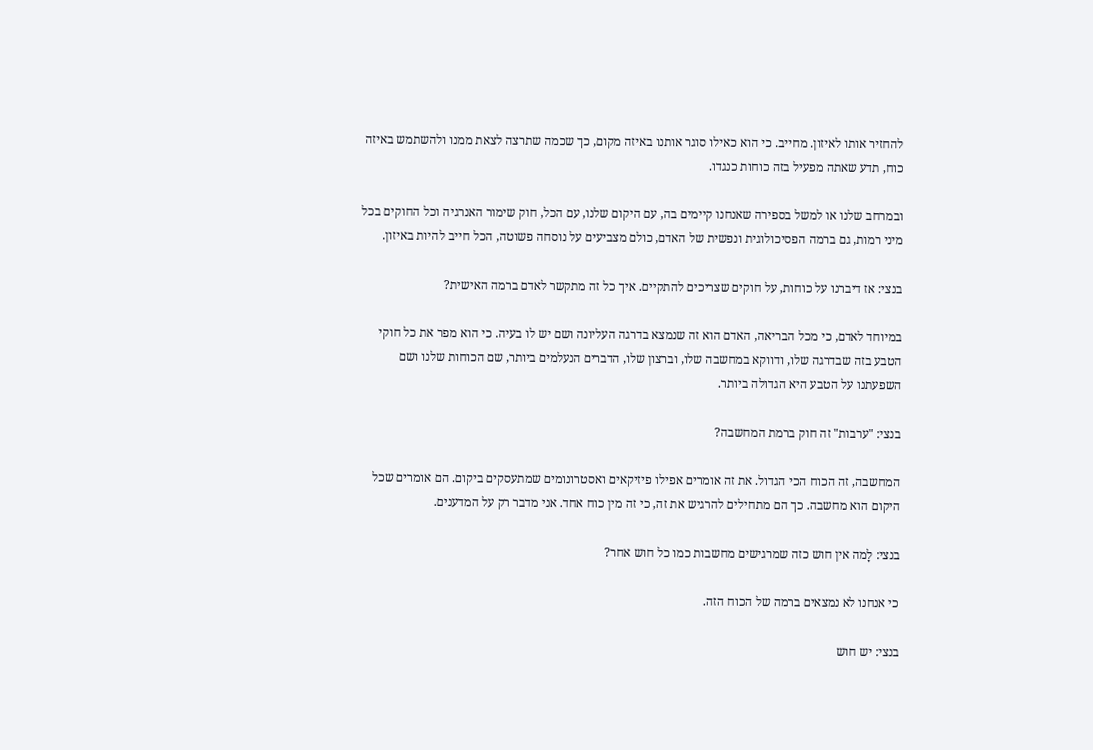להחזיר אותו לאיזון. מחייב. כי הוא כאילו סוגר אותנו באיזה מקום, כך שכמה שתרצה לצאת ממנו ולהשתמש באיזה כוח, תדע שאתה מפעיל בזה כוחות כנגדו.

ובמרחב שלנו או למשל בספירה שאנחנו קיימים בה, עם היקום שלנו, עם הכל, חוק שימור האנרגיה וכל החוקים בכל מיני רמות, גם ברמה הפסיכולוגית ונפשית של האדם, כולם מצביעים על נוסחה פשוטה, הכל חייב להיות באיזון.

בנצי: אז דיברנו על כוחות, על חוקים שצריכים להתקיים. איך כל זה מתקשר לאדם ברמה האישית?

במיוחד לאדם, כי מכל הבריאה, האדם הוא זה שנמצא בדרגה העליונה ושם יש לו בעיה. כי הוא מפר את כל חוקי הטבע בזה שבדרגה שלו, ודווקא במחשבה שלו, וברצון שלו, הדברים הנעלמים ביותר, שם הכוחות שלנו ושם השפעתנו על הטבע היא הגדולה ביותר.

בנצי: "ערבות" זה חוק ברמת המחשבה?

המחשבה, זה הכוח הכי הגדול. את זה אומרים אפילו פיזיקאים ואסטרונומים שמתעסקים ביקום. הם אומרים שכל היקום הוא מחשבה. כך הם מתחילים להרגיש את זה, כי זה מין כוח אחד. אני מדבר רק על המדענים.

בנצי: לָמה אין חוש כזה שמרגישים מחשבות כמו כל חוש אחר?

כי אנחנו לא נמצאים ברמה של הכוח הזה.

בנצי: יש חוש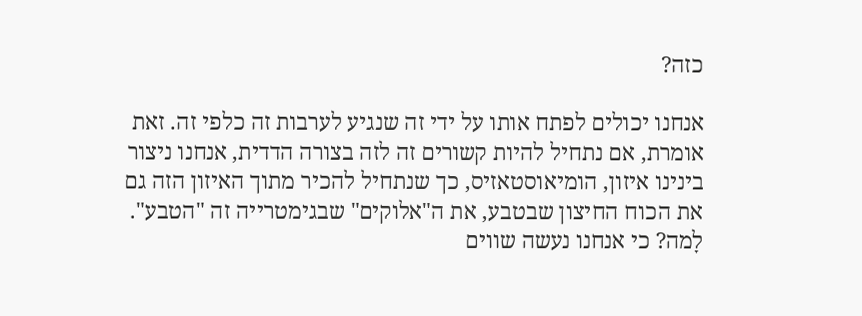כזה?

אנחנו יכולים לפתח אותו על ידי זה שנגיע לערבות זה כלפי זה. זאת אומרת, אם נתחיל להיות קשורים זה לזה בצורה הדדית, אנחנו ניצור בינינו איזון, הומיאוסטאזיס, כך שנתחיל להכיר מתוך האיזון הזה גם את הכוח החיצון שבטבע, את ה"אלוקים" שבגימטרייה זה "הטבע". לָמה? כי אנחנו נעשה שווים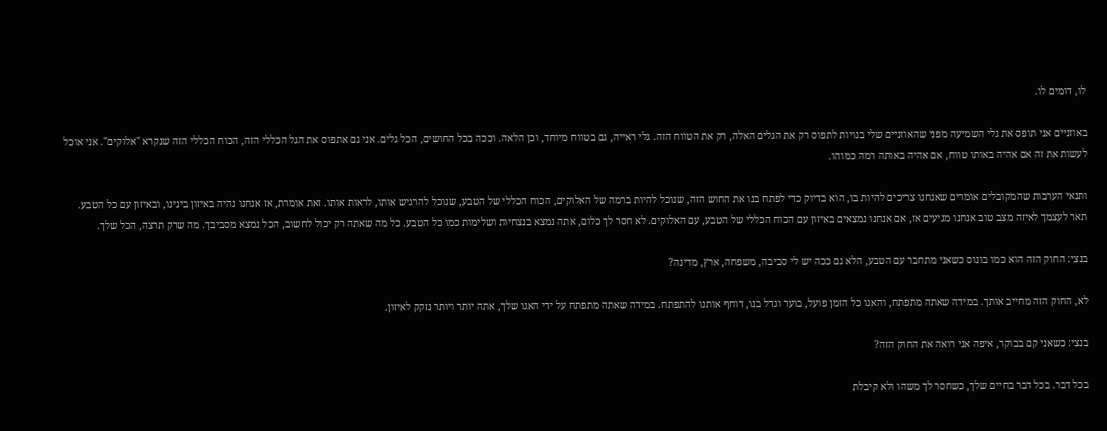לו, דומים לו.

באוזניים אני תופס את גלי השמיעה מפני שהאוזניים שלי בנויות לתפוס רק את הגלים האלה, רק את הטווח הזה. גלי ראייה, גם בטווח מיוחד, וכן הלאה. וככה בכל החושים, הכל גלים. אני גם אתפוס את הגל הכללי הזה, הכוח הכללי הזה שנקרא "אלוקים". אני אוכל לעשות את זה אם אהיה באותו טווח, אם אהיה באותה רמה כמוהו.

ותנאי הערבות שהמקובלים אומרים שאנחנו צריכים להיות בו, הוא בדיוק כדי לפתח בנו את החוש הזה, שנוכל להיות ברמה של האלוקים, הכוח הכללי של הטבע, שנוכל להרגיש אותו, לראות אותו. זאת אומרת, אז אנחנו נהיה באיזון בינינו, ובאיזון עם כל הטבע. תאר לעצמך לאיזה מצב טוב אנחנו מגיעים אז, אם אנחנו נמצאים באיזון עם הכוח הכללי של הטבע, עם האלוקים. לא חסר לך כלום, אתה נמצא בנצחיות ושלימות כמו כל הטבע. כל מה שאתה רק יכול לחשוב, הכל נמצא מסביבך. מה שרק תרצה, הכל שלך.

בנצי: החוק הזה הוא כמו בונוס כשאני מתחבר עם הטבע, הלא גם ככה יש לי סביבה, משפחה, ארץ, מדינה?

לא, החוק הזה מחייב אותך. במידה שאתה מתפתח, והאגו כל הזמן פועל, בוער וגדל בנו, דוחף אותנו להתפתח. במידה שאתה מתפתח על ידי האגו שלך, אתה יותר ויותר נזקק לאיזון.

בנצי: כשאני קם בבוקר, איפה אני רואה את החוק הזה?

בכל דבר. בכל דבר בחיים שלך, כשחסר לך משהו ולא קיבלת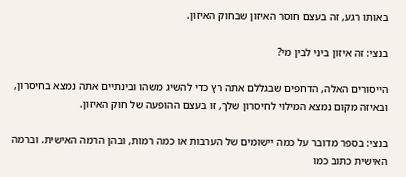באותו רגע, זה בעצם חוסר האיזון שבחוק האיזון.

בנצי: זה איזון ביני לבין מי?

הייסורים האלה, הדחפים שבגללם אתה רץ כדי להשיג משהו ובינתיים אתה נמצא בחיסרון, ובאיזה מקום נמצא המילוי לחיסרון שלך, זו בעצם ההופעה של חוק האיזון.

בנצי: בספר מדובר על כמה יישומים של הערבות או כמה רמות, ובהן הרמה האישית. וברמה האישית כתוב כמו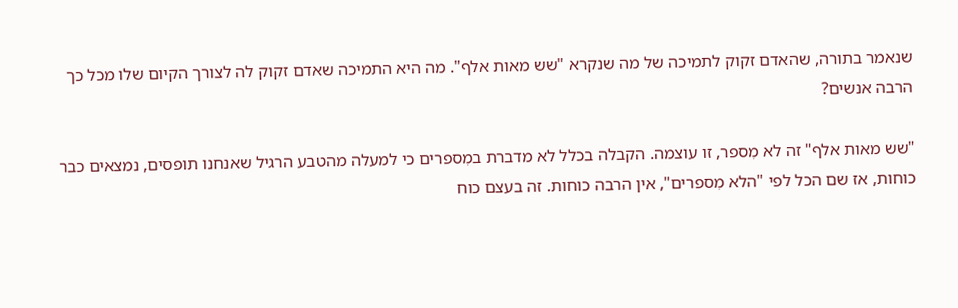שנאמר בתורה, שהאדם זקוק לתמיכה של מה שנקרא "שש מאות אלף". מה היא התמיכה שאדם זקוק לה לצורך הקיום שלו מכל כך הרבה אנשים?

"שש מאות אלף" זה לא מִספר, זו עוצמה. הקבלה בכלל לא מדברת במִספרים כי למעלה מהטבע הרגיל שאנחנו תופסים, נמצאים כבר כוחות, אז שם הכל לפי "הלא מִספרים", אין הרבה כוחות. זה בעצם כוח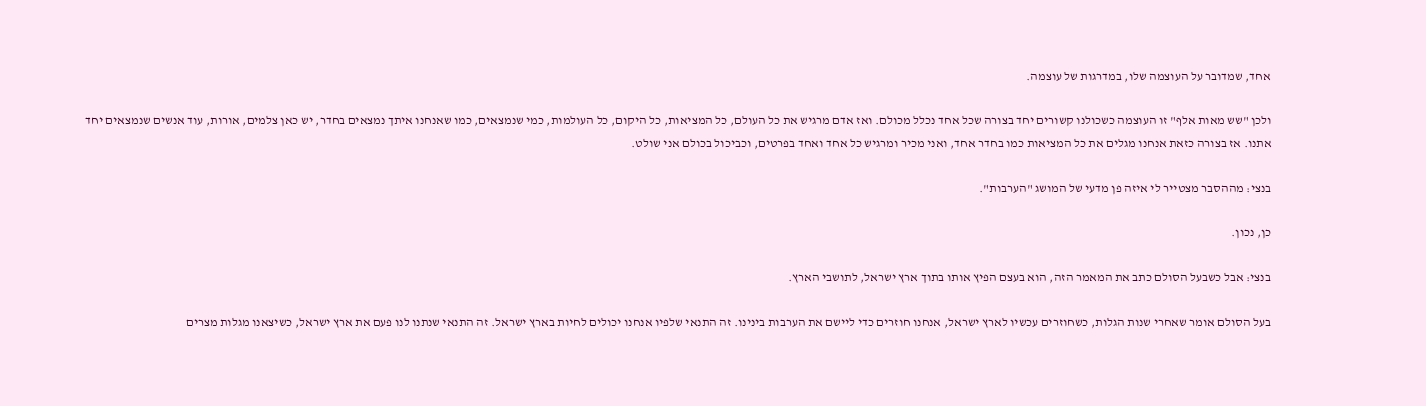אחד, שמדובר על העוצמה שלו, במדרגות של עוצמה.

ולכן "שש מאות אלף" זו העוצמה כשכולנו קשורים יחד בצורה שכל אחד נכלל מכולם. ואז אדם מרגיש את כל העולם, כל המציאות, כל היקום, כל העולמות, כמי שנמצאים, כמו שאנחנו איתך נמצאים בחדר, יש כאן צלמים, אורות, עוד אנשים שנמצאים יחד אתנו. אז בצורה כזאת אנחנו מגלים את כל המציאות כמו בחדר אחד, ואני מכיר ומרגיש כל אחד ואחד בפרטים, וכביכול בכולם אני שולט.

בנצי: מההסבר מצטייר לי איזה פן מדעי של המושג "הערבות".

כן, נכון.

בנצי: אבל כשבעל הסולם כתב את המאמר הזה, הוא בעצם הפיץ אותו בתוך ארץ ישראל, לתושבי הארץ.

בעל הסולם אומר שאחרי שנות הגלות, כשחוזרים עכשיו לארץ ישראל, אנחנו חוזרים כדי ליישם את הערבות בינינו. זה התנאי שלפיו אנחנו יכולים לחיות בארץ ישראל. זה התנאי שנתנו לנו פעם את ארץ ישראל, כשיצאנו מגלות מצרים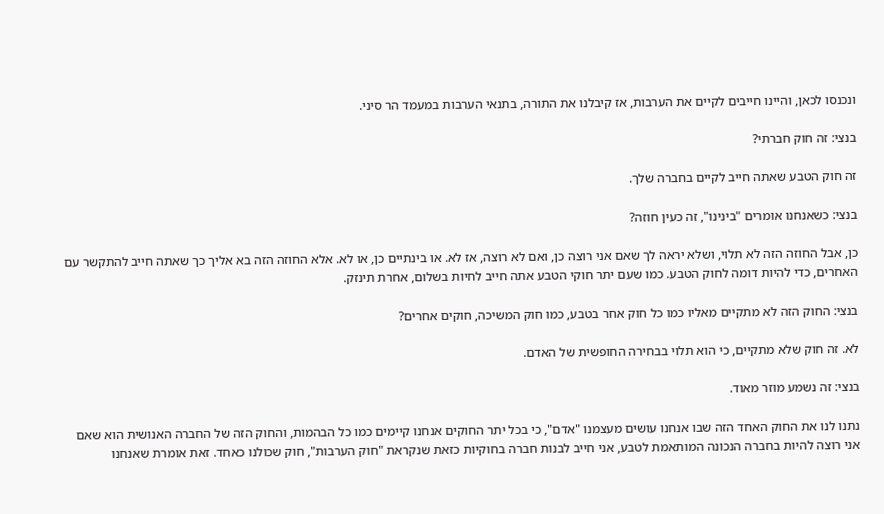ונכנסו לכאן, והיינו חייבים לקיים את הערבות, אז קיבלנו את התורה, בתנאי הערבות במעמד הר סיני.

בנצי: זה חוק חברתי?

זה חוק הטבע שאתה חייב לקיים בחברה שלך.

בנצי: כשאנחנו אומרים "בינינו", זה כעין חוזה?

כן, אבל החוזה הזה לא תלוי, ושלא יראה לך שאם אני רוצה כן, ואם לא רוצה, אז לא. או בינתיים כן, או לא. אלא החוזה הזה בא אליך כך שאתה חייב להתקשר עם האחרים, כדי להיות דומה לחוק הטבע. כמו שעם יתר חוקי הטבע אתה חייב לחיות בשלום, אחרת תינזק.

בנצי: החוק הזה לא מתקיים מאליו כמו כל חוק אחר בטבע, כמו חוק המשיכה, חוקים אחרים?

לא. זה חוק שלא מתקיים, כי הוא תלוי בבחירה החופשית של האדם.

בנצי: זה נשמע מוזר מאוד.

נתנו לנו את החוק האחד הזה שבו אנחנו עושים מעצמנו "אדם", כי בכל יתר החוקים אנחנו קיימים כמו כל הבהמות, והחוק הזה של החברה האנושית הוא שאם אני רוצה להיות בחברה הנכונה המותאמת לטבע, אני חייב לבנות חברה בחוקיות כזאת שנקראת "חוק הערבות", חוק שכולנו כאחד. זאת אומרת שאנחנו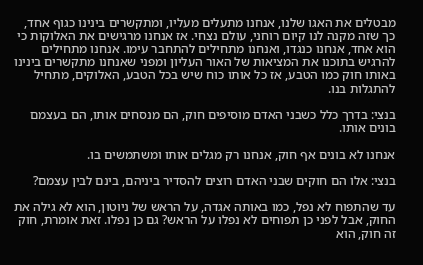מבטלים את האגו שלנו, אנחנו מתעלים מעליו, ומתקשרים בינינו כגוף אחד, כך שזה מקנה לנו קיום רוחני, עולם נצחי. אז אנחנו מרגישים את האלוקות כי הוא אחד, אנחנו כנגדו, ואנחנו מתחילים להתחבר עימו. אנחנו מתחילים להרגיש בתוכנו את המציאות של האור העליון ומפני שאנחנו מתקשרים בינינו באותו חוק כמו הטבע, אז כל אותו כוח שיש בכל הטבע, האלוקים, מתחיל להתגלות בנו.

בנצי: בדרך כלל כשבני האדם מוסיפים חוק, הם מנסחים אותו, הם בעצמם בונים אותו.

אנחנו לא בונים אף חוק, אנחנו רק מגלים אותו ומשתמשים בו.

בנצי: אלו הם חוקים שבני האדם רוצים להסדיר ביניהם, בינם לבין עצמם?

עד שהתפוח לא נפל, כמו באותה אגדה, על הראש של ניוטון, הוא לא גילה את החוק, אבל לפני כן תפוחים לא נפלו על הראש? גם כן נפלו. זאת אומרת, חוק זה חוק, הוא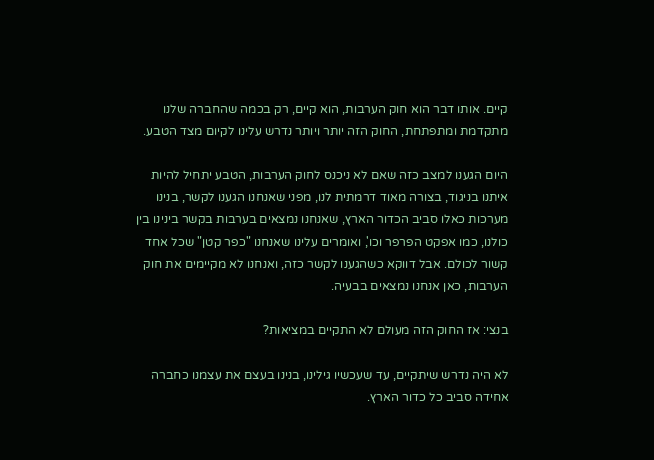קיים. אותו דבר הוא חוק הערבות, הוא קיים, רק בכמה שהחברה שלנו מתקדמת ומתפתחת, החוק הזה יותר ויותר נדרש עלינו לקיום מצד הטבע.

היום הגענו למצב כזה שאם לא ניכנס לחוק הערבות, הטבע יתחיל להיות איתנו בניגוד, בצורה מאוד דרמתית לנו, מפני שאנחנו הגענו לקשר, בנינו מערכות כאלו סביב הכדור הארץ, שאנחנו נמצאים בערבות בקשר בינינו בין כולנו, כמו אפקט הפרפר וכו', ואומרים עלינו שאנחנו "כפר קטן" שכל אחד קשור לכולם. אבל דווקא כשהגענו לקשר כזה, ואנחנו לא מקיימים את חוק הערבות, כאן אנחנו נמצאים בבעיה.

בנצי: אז החוק הזה מעולם לא התקיים במציאות?

לא היה נדרש שיתקיים, עד שעכשיו גילינו, בנינו בעצם את עצמנו כחברה אחידה סביב כל כדור הארץ.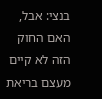בנצי: אבל, האם החוק הזה לא קיים מעצם בריאת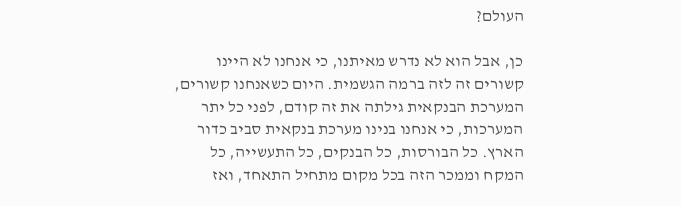העולם?

כן, אבל הוא לא נדרש מאיתנו, כי אנחנו לא היינו קשורים זה לזה ברמה הגשמית. היום כשאנחנו קשורים, המערכת הבנקאית גילתה את זה קודם, לפני כל יתר המערכות, כי אנחנו בנינו מערכת בנקאית סביב כדור הארץ. כל הבורסות, כל הבנקים, כל התעשייה, כל המקח וממכר הזה בכל מקום מתחיל התאחד, ואז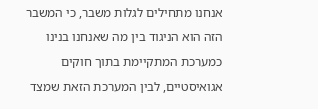אנחנו מתחילים לגלות משבר, כי המשבר הזה הוא הניגוד בין מה שאנחנו בנינו כמערכת המתקיימת בתוך חוקים אגואיסטיים, לבין המערכת הזאת שמצד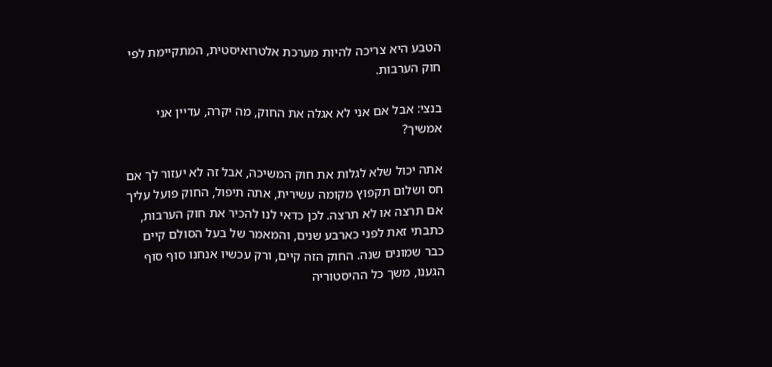הטבע היא צריכה להיות מערכת אלטרואיסטית, המתקיימת לפי חוק הערבות.

בנצי: אבל אם אני לא אגלה את החוק, מה יקרה, עדיין אני אמשיך?

אתה יכול שלא לגלות את חוק המשיכה, אבל זה לא יעזור לך אם חס ושלום תקפוץ מקומה עשירית, אתה תיפול, החוק פועל עליך אם תרצה או לא תרצה. לכן כדאי לנו להכיר את חוק הערבות, כתבתי זאת לפני כארבע שנים, והמאמר של בעל הסולם קיים כבר שמונים שנה. החוק הזה קיים, ורק עכשיו אנחנו סוף סוף הגענו, משך כל ההיסטוריה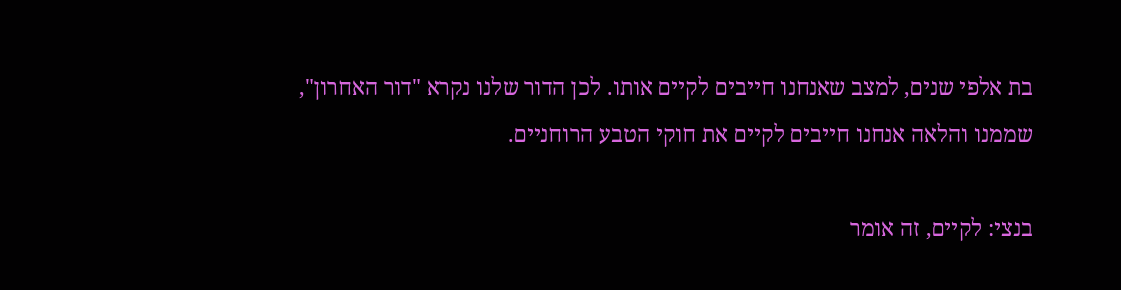בת אלפי שנים, למצב שאנחנו חייבים לקיים אותו. לכן הדור שלנו נקרא "דור האחרון", שממנו והלאה אנחנו חייבים לקיים את חוקי הטבע הרוחניים.

בנצי: לקיים, זה אומר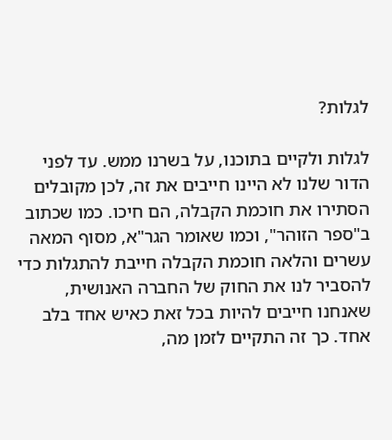לגלות?

לגלות ולקיים בתוכנו, על בשרנו ממש. עד לפני הדור שלנו לא היינו חייבים את זה, לכן מקובלים הסתירו את חוכמת הקבלה, הם חיכו. כמו שכתוב ב"ספר הזוהר", וכמו שאומר הגר"א, מסוף המאה עשרים והלאה חוכמת הקבלה חייבת להתגלות כדי להסביר לנו את החוק של החברה האנושית, שאנחנו חייבים להיות בכל זאת כאיש אחד בלב אחד. כך זה התקיים לזמן מה,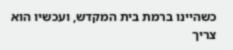כשהיינו ברמת בית המקדש, ועכשיו הוא צריך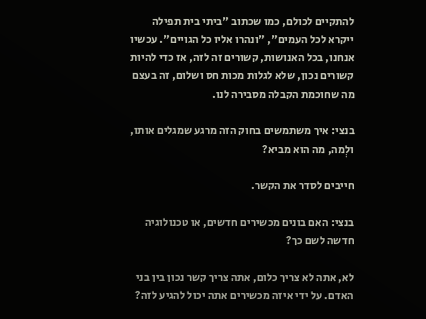להתקיים לכולם, כמו שכתוב "ביתי בית תפילה ייקרא לכל העמים", "ונהרו אליו כל הגויים". עכשיו אנחנו, בכל האנושות, קשורים זה לזה, אז כדי להיות קשורים נכון, שלא לגלות מכות חס ושלום, זה בעצם מה שחוכמת הקבלה מסבירה לנו.

בנצי: איך משתמשים בחוק הזה מרגע שמגלים אותו, ולְמה, מה הוא מביא?

חייבים לסדר את הקשר.

בנצי: האם בונים מכשירים חדשים, או טכנולוגיה חדשה לשם כך?

לא, אתה לא צריך כלום, אתה צריך קשר נכון בין בני האדם. על ידי איזה מכשירים אתה יכול להגיע לזה?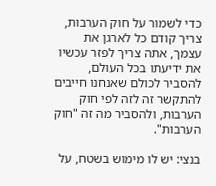כדי לשמור על חוק הערבות, צריך קודם כל לארגן את עצמך, אתה צריך לפזר עכשיו את ידיעתו בכל העולם, להסביר לכולם שאנחנו חייבים להתקשר זה לזה לפי חוק הערבות, ולהסביר מה זה "חוק הערבות".

בנצי: יש לו מימוש בשטח, על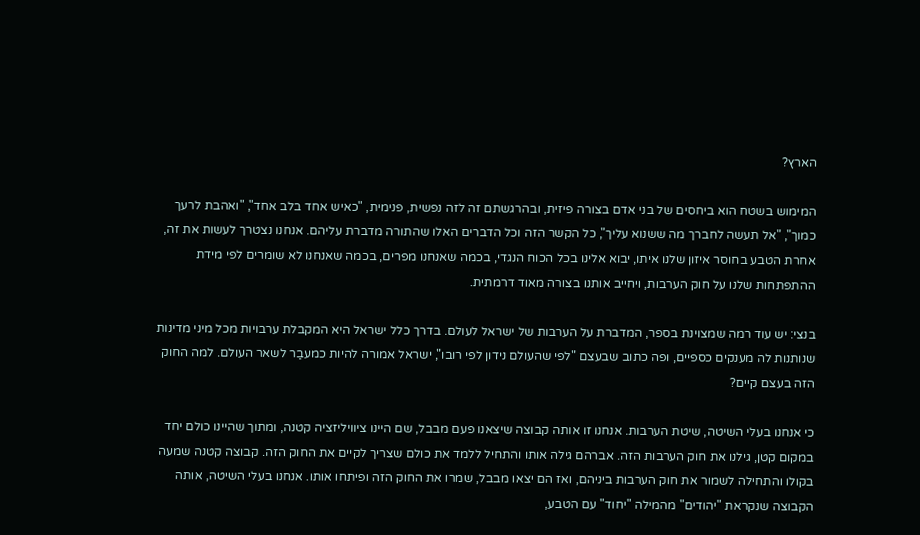הארץ?

המימוש בשטח הוא ביחסים של בני אדם בצורה פיזית, ובהרגשתם זה לזה נפשית, פנימית, "כאיש אחד בלב אחד", "ואהבת לרעך כמוך", "אל תעשה לחברך מה ששנוא עליך", כל הקשר הזה וכל הדברים האלו שהתורה מדברת עליהם. אנחנו נצטרך לעשות את זה, אחרת הטבע בחוסר איזון שלנו איתו, יבוא אלינו בכל הכוח הנגדי, בכמה שאנחנו מפרים, בכמה שאנחנו לא שומרים לפי מידת ההתפתחות שלנו על חוק הערבות, ויחייב אותנו בצורה מאוד דרמתית.

בנצי: יש עוד רמה שמצוינת בספר, המדברת על הערבות של ישראל לעולם. בדרך כלל ישראל היא המקבלת ערבויות מכל מיני מדינות שנותנות לה מענקים כספיים, ופה כתוב שבעצם "לפי שהעולם נידון לפי רובו", ישראל אמורה להיות כמעבַר לשאר העולם. למה החוק הזה בעצם קיים?

כי אנחנו בעלי השיטה, שיטת הערבות. אנחנו זו אותה קבוצה שיצאנו פעם מבבל, שם היינו ציוויליזציה קטנה, ומתוך שהיינו כולם יחד במקום קטן, גילנו את חוק הערבות הזה. אברהם גילה אותו והתחיל ללמד את כולם שצריך לקיים את החוק הזה. קבוצה קטנה שמעה בקולו והתחילה לשמור את חוק הערבות ביניהם, ואז הם יצאו מבבל, שמרו את החוק הזה ופיתחו אותו. אנחנו בעלי השיטה, אותה הקבוצה שנקראת "יהודים" מהמילה "יחוד" עם הטבע,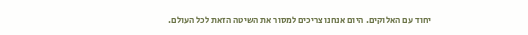יחוד עם האלוקים. היום אנחנו צריכים למסור את השיטה הזאת לכל העולם.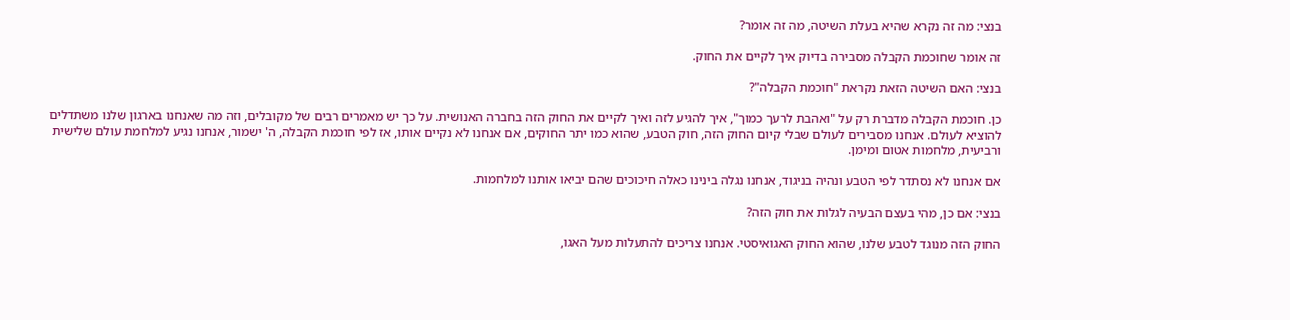בנצי: מה זה נקרא שהיא בעלת השיטה, מה זה אומר?

זה אומר שחוכמת הקבלה מסבירה בדיוק איך לקיים את החוק.

בנצי: האם השיטה הזאת נקראת "חוכמת הקבלה"?

כן. חוכמת הקבלה מדברת רק על "ואהבת לרעך כמוך", איך להגיע לזה ואיך לקיים את החוק הזה בחברה האנושית. על כך יש מאמרים רבים של מקובלים, וזה מה שאנחנו בארגון שלנו משתדלים להוציא לעולם. אנחנו מסבירים לעולם שבלי קיום החוק הזה, חוק הטבע, שהוא כמו יתר החוקים, אם אנחנו לא נקיים אותו, אז לפי חוכמת הקבלה, ה' ישמור, אנחנו נגיע למלחמת עולם שלישית ורביעית, מלחמות אטום ומימן.

אם אנחנו לא נסתדר לפי הטבע ונהיה בניגוד, אנחנו נגלה בינינו כאלה חיכוכים שהם יביאו אותנו למלחמות.

בנצי: אם כן, מהי בעצם הבעיה לגלות את חוק הזה?

החוק הזה מנוגד לטבע שלנו, שהוא החוק האגואיסטי. אנחנו צריכים להתעלות מעל האגו,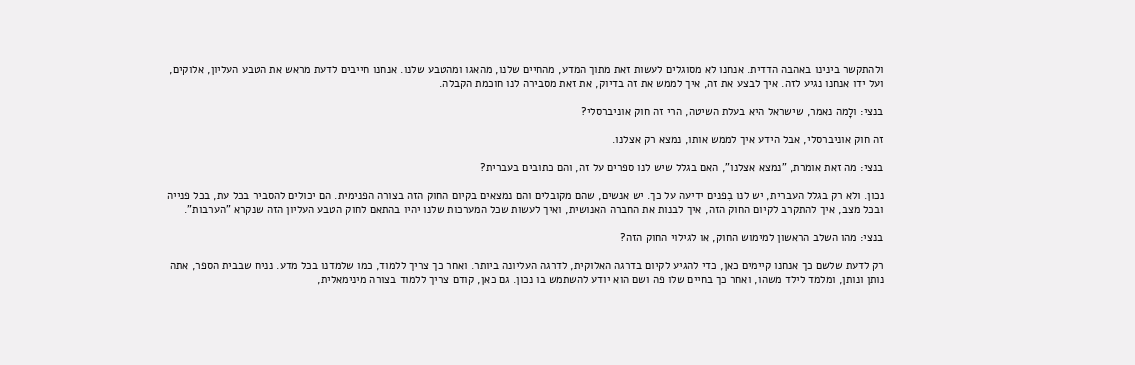ולהתקשר בינינו באהבה הדדית. אנחנו לא מסוגלים לעשות זאת מתוך המדע, מהחיים שלנו, מהאגו ומהטבע שלנו. אנחנו חייבים לדעת מראש את הטבע העליון, אלוקים, ועל ידו אנחנו נגיע לזה. איך לבצע את זה, איך לממש את זה בדיוק, את זאת מסבירה לנו חוכמת הקבלה.

בנצי: ולָמה נאמר, שישראל היא בעלת השיטה, הרי זה חוק אוניברסלי?

זה חוק אוניברסלי, אבל הידע איך לממש אותו, נמצא רק אצלנו.

בנצי: מה זאת אומרת, "נמצא אצלנו", האם בגלל שיש לנו ספרים על זה, והם כתובים בעברית?

נכון. ולא רק בגלל העברית, יש לנו בִפנים ידיעה על כך. יש אנשים, שהם מקובלים והם נמצאים בקיום החוק הזה בצורה הפנימית. הם יכולים להסביר בכל עת, בכל פנייה ובכל מצב, איך להתקרב לקיום החוק הזה, איך לבנות את החברה האנושית, ואיך לעשות שכל המערכות שלנו יהיו בהתאם לחוק הטבע העליון הזה שנקרא "הערבות".

בנצי: מהו השלב הראשון למימוש החוק, או לגילוי החוק הזה?

רק לדעת שלשם כך אנחנו קיימים כאן, כדי להגיע לקיום בדרגה האלוקית, לדרגה העליונה ביותר. ואחר כך צריך ללמוד, כמו שלמדנו בכל מדע. נניח שבבית הספר, אתה נותן ונותן, ומלמד לילד משהו, ואחר כך בחיים שלו פה ושם הוא יודע להשתמש בו נכון. גם כאן, קודם צריך ללמוד בצורה מינימאלית,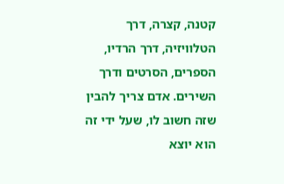קטנה, קצרה, דרך הטלוויזיה, דרך הרדיו, הספרים, הסרטים ודרך השירים. אדם צריך להבין שזה חשוב לו, שעל ידי זה הוא יוצא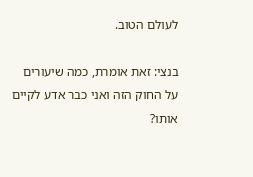לעולם הטוב.

בנצי: זאת אומרת, כמה שיעורים על החוק הזה ואני כבר אדע לקיים אותו?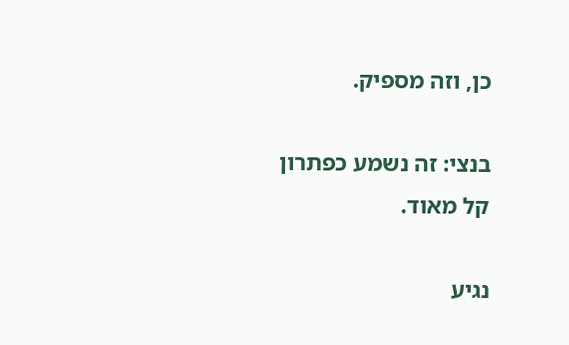כן, וזה מספיק.

בנצי: זה נשמע כפתרון קל מאוד.

נגיע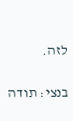לזה.

בנצי: תודה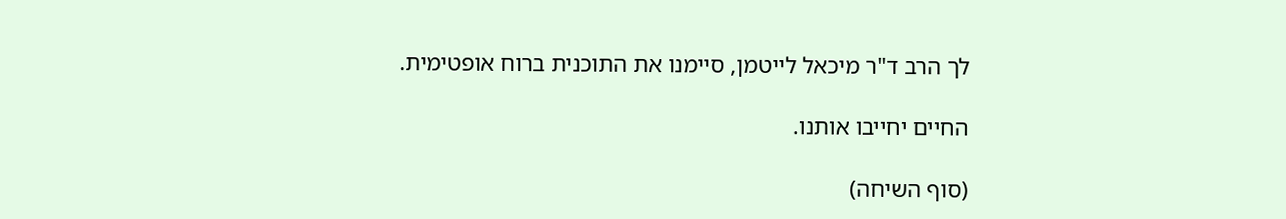לך הרב ד"ר מיכאל לייטמן, סיימנו את התוכנית ברוח אופטימית.

החיים יחייבו אותנו.

(סוף השיחה)